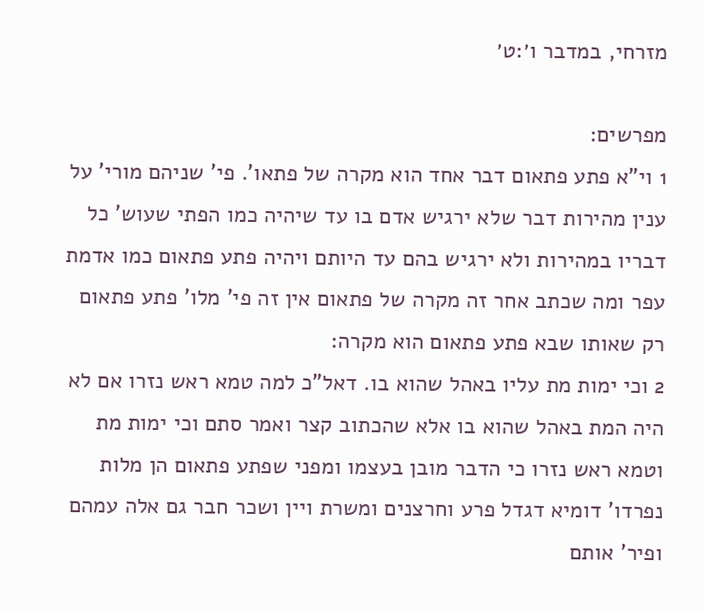מזרחי, במדבר ו׳:ט׳

מפרשים:
1 וי"א פתע פתאום דבר אחד הוא מקרה של פתאו'. פי' שניהם מורי' על ענין מהירות דבר שלא ירגיש אדם בו עד שיהיה כמו הפתי שעוש' כל דבריו במהירות ולא ירגיש בהם עד היותם ויהיה פתע פתאום כמו אדמת עפר ומה שכתב אחר זה מקרה של פתאום אין זה פי' מלו' פתע פתאום רק שאותו שבא פתע פתאום הוא מקרה:
2 וכי ימות מת עליו באהל שהוא בו. דאל"כ למה טמא ראש נזרו אם לא היה המת באהל שהוא בו אלא שהכתוב קצר ואמר סתם וכי ימות מת וטמא ראש נזרו כי הדבר מובן בעצמו ומפני שפתע פתאום הן מלות נפרדו' דומיא דגדל פרע וחרצנים ומשרת ויין ושכר חבר גם אלה עמהם ופיר' אותם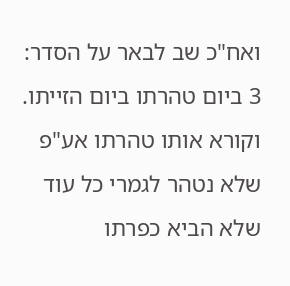ואח"כ שב לבאר על הסדר:
3 ביום טהרתו ביום הזייתו. וקורא אותו טהרתו אע"פ שלא נטהר לגמרי כל עוד שלא הביא כפרתו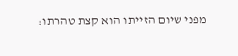מפני שיום הזייתו הוא קצת טהרתו: